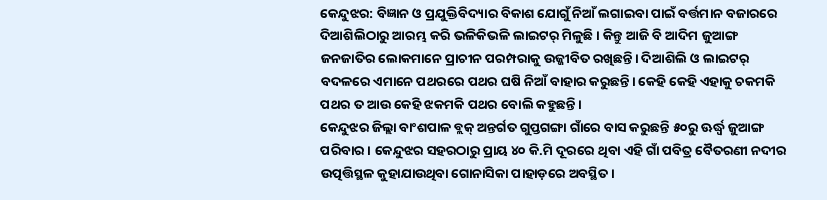କେନ୍ଦୁଝର: ବିଜ୍ଞାନ ଓ ପ୍ରଯୁକ୍ତିବିଦ୍ୟାର ବିକାଶ ଯୋଗୁଁ ନିଆଁ ଲଗାଇବା ପାଇଁ ବର୍ତ୍ତ‌ମାନ ବଜାରରେ ଦିଆଶିଲିଠାରୁ ଆରମ୍ଭ କରି ଭଳିକିଭଳି ଲାଇଟର୍‌ ମିଳୁଛି। କିନ୍ତୁ ଆଜି ବି ଆଦିମ ଜୁଆଙ୍ଗ ଜନଜାତିର ଲୋକମାନେ ପ୍ରାଚୀନ ପରମ୍ପରାକୁ ଉଜ୍ଜୀବିତ ରଖିଛନ୍ତି। ଦିଆଶିଲି ଓ ଲାଇଟର୍‌ ବଦଳରେ ଏମାନେ ପଥରରେ ପଥର ଘଷି ନିଆଁ ବାହାର କରୁଛନ୍ତି। କେହି କେହି ଏହାକୁ ଚକମକି ପଥର ତ ଆଉ କେହି ଝକମକି ପଥର ବୋଲି କହୁଛନ୍ତି।
କେନ୍ଦୁଝର ଜିଲ୍ଲା ବାଂଶପାଳ ବ୍ଲକ୍‌ ଅନ୍ତର୍ଗତ ଗୁପ୍ତଗଙ୍ଗା ଗାଁରେ ବାସ କରୁଛନ୍ତି ୫୦ରୁ ଊର୍ଦ୍ଧ୍ବ ଜୁଆଙ୍ଗ ପରିବାର। କେନ୍ଦୁଝର ସହରଠାରୁ ପ୍ରାୟ ୪୦ କି.ମି ଦୂରରେ ଥିବା ଏହି ଗାଁ ପବିତ୍ର ବୈତରଣୀ ନଦୀର ଉତ୍ପତ୍ତିସ୍ଥଳ କୁହାଯାଉଥିବା ଗୋନାସିକା ପାହାଡ଼ରେ ଅବସ୍ଥିତ।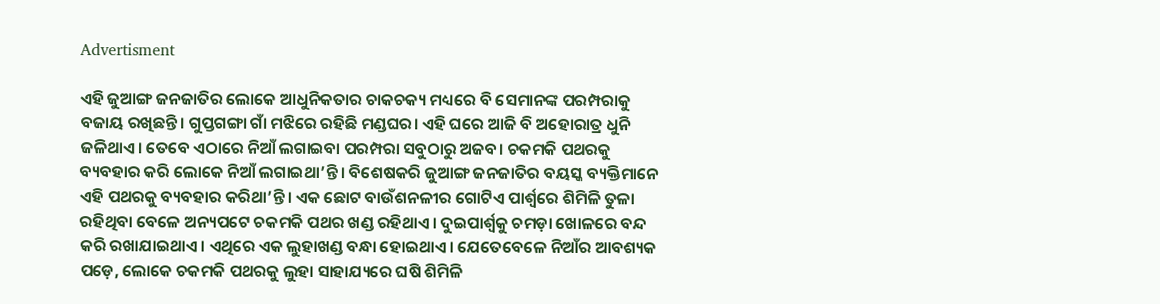Advertisment

ଏହି ଜୁଆଙ୍ଗ ଜନଜାତିର ଲୋକେ ଆଧୁନିକତାର ଚାକଚକ୍ୟ ମଧ୍ୟରେ ବି ସେମାନଙ୍କ ପରମ୍ପରାକୁ ବଜାୟ ରଖିଛନ୍ତି। ଗୁପ୍ତଗଙ୍ଗା ଗାଁ ମଝିରେ ରହିଛି ମଣ୍ଡଘର। ଏହି ଘରେ ଆଜି ବି ଅହୋରାତ୍ର ଧୁନି ଜଳିଥାଏ। ତେବେ ଏଠାରେ ନିଆଁ ଲଗାଇବା ପରମ୍ପରା ସବୁଠାରୁ ଅଜବ। ଚକମକି ପଥରକୁ ବ୍ୟବହାର କରି ଲୋକେ ନିଆଁ ଲଗାଇଥା’ନ୍ତି। ବିଶେଷକରି ଜୁଆଙ୍ଗ ଜନଜାତିର ବୟସ୍କ ବ୍ୟକ୍ତିମାନେ ଏହି ପଥରକୁ ବ୍ୟବହାର କରିଥା’ନ୍ତି। ଏକ ଛୋଟ ବାଉଁଶନଳୀର ଗୋଟିଏ ପାର୍ଶ୍ୱରେ ଶିମିଳି ତୁଳା ରହିଥିବା ବେଳେ ଅନ୍ୟପଟେ ଚକମକି ପଥର ଖଣ୍ଡ ରହିଥାଏ। ଦୁଇପାର୍ଶ୍ବକୁ ଚମଡ଼ା ଖୋଳରେ ବନ୍ଦ କରି ରଖାଯାଇଥାଏ। ଏଥିରେ ଏକ ଲୁହାଖଣ୍ଡ ବନ୍ଧା ହୋଇଥାଏ। ଯେତେବେଳେ ନିଆଁର ଆବଶ୍ୟକ ପଡ଼େ, ଲୋକେ ଚକମକି ପଥରକୁ ଲୁହା ସାହାଯ୍ୟରେ ଘଷି ଶିମିଳି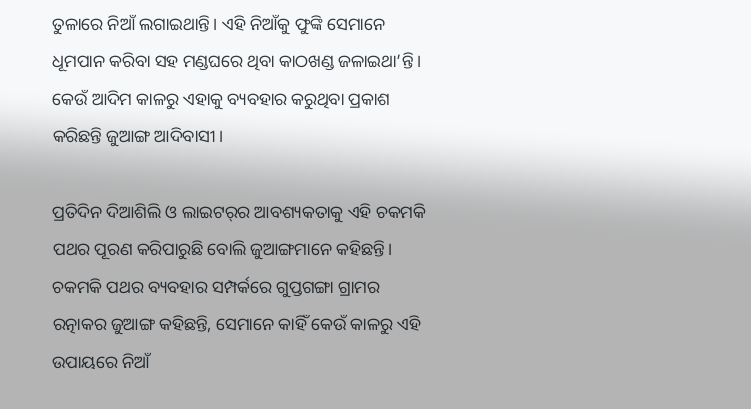ତୁଳାରେ ନିଆଁ ଲଗାଇଥାନ୍ତି। ଏହି ନିଆଁକୁ ଫୁଙ୍କି ସେମାନେ ଧୂମପାନ କରିବା ସହ ମଣ୍ଡଘରେ ଥିବା କାଠଖଣ୍ଡ ଜଳାଇଥା’ନ୍ତି। କେଉଁ ଆଦିମ କାଳରୁ ଏହାକୁ ବ୍ୟବହାର କରୁଥିବା ପ୍ରକାଶ କରିଛନ୍ତି ଜୁଆଙ୍ଗ ଆଦିବାସୀ।

ପ୍ରତିଦିନ ଦିଆଶିଲି ଓ ଲାଇଟର୍‌ର ଆବଶ୍ୟକତାକୁ ଏହି ଚକମକି ପଥର ପୂରଣ କରିପାରୁଛି ବୋଲି ଜୁଆଙ୍ଗମାନେ କହିଛନ୍ତି। ଚକମକି ପଥର ବ୍ୟବହାର ସମ୍ପର୍କରେ ଗୁପ୍ତଗଙ୍ଗା ଗ୍ରାମର ରତ୍ନାକର ଜୁଆଙ୍ଗ କହିଛନ୍ତି, ସେମାନେ କାହିଁ କେଉଁ କାଳରୁ ଏହି ଉପାୟରେ ନିଆଁ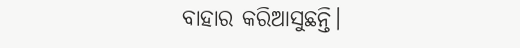ବାହାର କରିଆସୁଛନ୍ତି।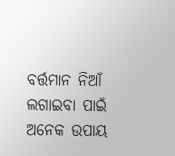ବର୍ତ୍ତମାନ ନିଆଁ ଲଗାଇବା ପାଇଁ ଅନେକ ଉପାୟ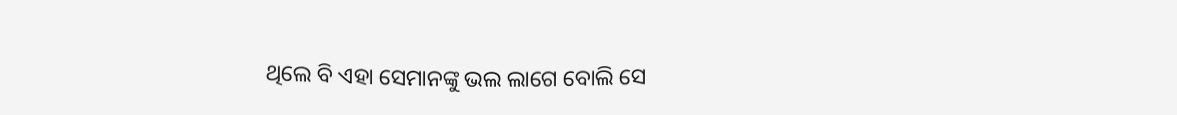ଥିଲେ ବି ଏହା ସେମାନଙ୍କୁ ଭଲ ଲାଗେ ବୋଲି ସେ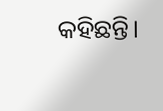କହିଛନ୍ତି।